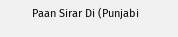Paan Sirar Di (Punjabi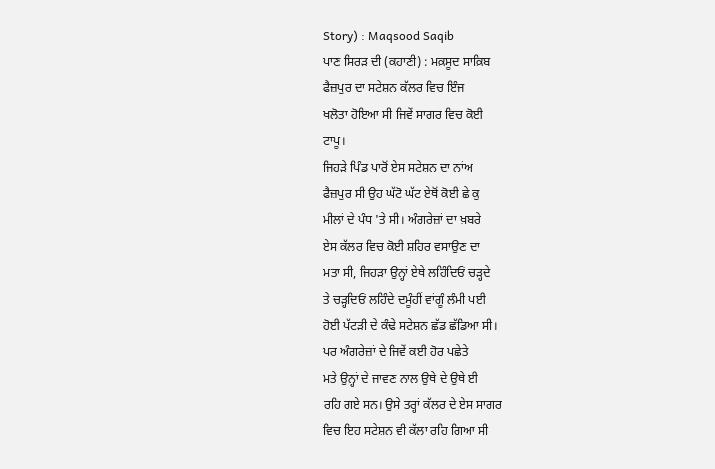Story) : Maqsood Saqib
ਪਾਣ ਸਿਰੜ ਦੀ (ਕਹਾਣੀ) : ਮਕ਼ਸੂਦ ਸਾਕ਼ਿਬ
ਫੈਜ਼ਪੁਰ ਦਾ ਸਟੇਸ਼ਨ ਕੱਲਰ ਵਿਚ ਇੰਜ
ਖਲੋਤਾ ਹੋਇਆ ਸੀ ਜਿਵੇਂ ਸਾਗਰ ਵਿਚ ਕੋਈ
ਟਾਪੂ।
ਜਿਹੜੇ ਪਿੰਡ ਪਾਰੋਂ ਏਸ ਸਟੇਸ਼ਨ ਦਾ ਨਾਂਅ
ਫੈਜ਼ਪੁਰ ਸੀ ਉਹ ਘੱਟੋ ਘੱਟ ਏਥੋਂ ਕੋਈ ਛੇ ਕੁ
ਮੀਲਾਂ ਦੇ ਪੰਧ 'ਤੇ ਸੀ। ਅੰਗਰੇਜ਼ਾਂ ਦਾ ਖ਼ਬਰੇ
ਏਸ ਕੱਲਰ ਵਿਚ ਕੋਈ ਸ਼ਹਿਰ ਵਸਾਉਣ ਦਾ
ਮਤਾ ਸੀ, ਜਿਹੜਾ ਉਨ੍ਹਾਂ ਏਥੇ ਲਹਿੰਦਿਓਂ ਚੜ੍ਹਦੇ
ਤੇ ਚੜ੍ਹਦਿਓਂ ਲਹਿੰਦੇ ਦਮੂੰਹੀਂ ਵਾਂਗੂੰ ਲੰਮੀ ਪਈ
ਹੋਈ ਪੱਟੜੀ ਦੇ ਕੰਢੇ ਸਟੇਸ਼ਨ ਛੱਡ ਛੱਡਿਆ ਸੀ।
ਪਰ ਅੰਗਰੇਜ਼ਾਂ ਦੇ ਜਿਵੇਂ ਕਈ ਹੋਰ ਪਛੇਤੇ
ਮਤੇ ਉਨ੍ਹਾਂ ਦੇ ਜਾਵਣ ਨਾਲ ਉਥੇ ਦੇ ਉਥੇ ਈ
ਰਹਿ ਗਏ ਸਨ। ਉਸੇ ਤਰ੍ਹਾਂ ਕੱਲਰ ਦੇ ਏਸ ਸਾਗਰ
ਵਿਚ ਇਹ ਸਟੇਸ਼ਨ ਵੀ ਕੱਲਾ ਰਹਿ ਗਿਆ ਸੀ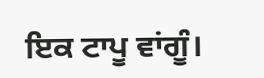ਇਕ ਟਾਪੂ ਵਾਂਗੂੰ।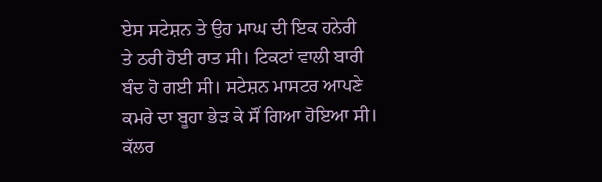ਏਸ ਸਟੇਸ਼ਨ ਤੇ ਉਹ ਮਾਘ ਦੀ ਇਕ ਹਨੇਰੀ
ਤੇ ਠਰੀ ਹੋਈ ਰਾਤ ਸੀ। ਟਿਕਟਾਂ ਵਾਲੀ ਬਾਰੀ
ਬੰਦ ਹੋ ਗਈ ਸੀ। ਸਟੇਸ਼ਨ ਮਾਸਟਰ ਆਪਣੇ
ਕਮਰੇ ਦਾ ਬੂਹਾ ਭੇੜ ਕੇ ਸੌਂ ਗਿਆ ਹੋਇਆ ਸੀ।
ਕੱਲਰ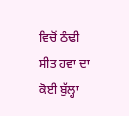ਵਿਚੋਂ ਠੰਢੀ ਸੀਤ ਹਵਾ ਦਾ ਕੋਈ ਬੁੱਲ੍ਹਾ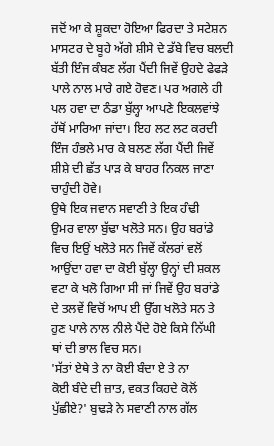ਜਦੋਂ ਆ ਕੇ ਸ਼ੂਕਦਾ ਹੋਇਆ ਫਿਰਦਾ ਤੇ ਸਟੇਸ਼ਨ
ਮਾਸਟਰ ਦੇ ਬੂਹੇ ਅੱਗੇ ਸ਼ੀਸੇ ਦੇ ਡੱਬੇ ਵਿਚ ਬਲਦੀ
ਬੱਤੀ ਇੰਜ ਕੰਬਣ ਲੱਗ ਪੈਂਦੀ ਜਿਵੇਂ ਉਹਦੇ ਫੇਫੜੇ
ਪਾਲੇ ਨਾਲ ਮਾਰੇ ਗਏ ਹੋਵਣ। ਪਰ ਅਗਲੇ ਹੀ
ਪਲ ਹਵਾ ਦਾ ਠੰਡਾ ਬੁੱਲ੍ਹਾ ਆਪਣੇ ਇਕਲਵਾਂਝੇ
ਹੱਥੋਂ ਮਾਰਿਆ ਜਾਂਦਾ। ਇਹ ਲਟ ਲਟ ਕਰਦੀ
ਇੰਜ ਹੰਭਲੇ ਮਾਰ ਕੇ ਬਲਣ ਲੱਗ ਪੈਂਦੀ ਜਿਵੇਂ
ਸ਼ੀਸ਼ੇ ਦੀ ਛੱਤ ਪਾੜ ਕੇ ਬਾਹਰ ਨਿਕਲ ਜਾਣਾ
ਚਾਹੁੰਦੀ ਹੋਵੇ।
ਉਥੇ ਇਕ ਜਵਾਨ ਸਵਾਣੀ ਤੇ ਇਕ ਹੰਢੀ
ਉਮਰ ਵਾਲਾ ਬੁੱਢਾ ਖਲੋਤੇ ਸਨ। ਉਹ ਬਰਾਂਡੇ
ਵਿਚ ਇਉਂ ਖਲੋਤੇ ਸਨ ਜਿਵੇਂ ਕੱਲਰਾਂ ਵਲੋਂ
ਆਉਂਦਾ ਹਵਾ ਦਾ ਕੋਈ ਬੁੱਲ੍ਹਾ ਉਨ੍ਹਾਂ ਦੀ ਸ਼ਕਲ
ਵਟਾ ਕੇ ਖਲੋ ਗਿਆ ਸੀ ਜਾਂ ਜਿਵੇਂ ਉਹ ਬਰਾਂਡੇ
ਦੇ ਤਲਵੇਂ ਵਿਚੋਂ ਆਪ ਈ ਉੱਗ ਖਲੋਤੇ ਸਨ ਤੇ
ਹੁਣ ਪਾਲੇ ਨਾਲ ਨੀਲੇ ਪੈਂਦੇ ਹੋਏ ਕਿਸੇ ਨਿੱਘੀ
ਥਾਂ ਦੀ ਭਾਲ ਵਿਚ ਸਨ।
'ਸੱਤਾਂ ਏਥੇ ਤੇ ਨਾ ਕੋਈ ਬੰਦਾ ਏ ਤੇ ਨਾ
ਕੋਈ ਬੰਦੇ ਦੀ ਜ਼ਾਤ, ਵਕਤ ਕਿਹਦੇ ਕੋਲੋਂ
ਪੁੱਛੀਏ?' ਬੁਢੜੇ ਨੇ ਸਵਾਣੀ ਨਾਲ ਗੱਲ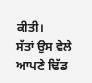ਕੀਤੀ।
ਸੱਤਾਂ ਉਸ ਵੇਲੇ ਆਪਣੇ ਢਿੱਡ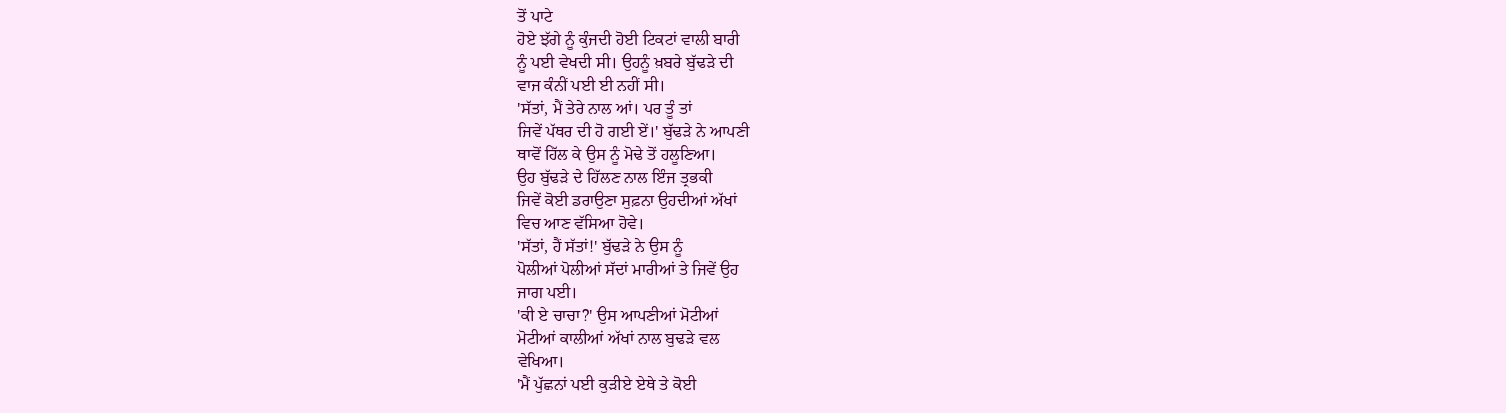ਤੋਂ ਪਾਟੇ
ਹੋਏ ਝੱਗੇ ਨੂੰ ਕੁੰਜਦੀ ਹੋਈ ਟਿਕਟਾਂ ਵਾਲੀ ਬਾਰੀ
ਨੂੰ ਪਈ ਵੇਖਦੀ ਸੀ। ਉਹਨੂੰ ਖ਼ਬਰੇ ਬੁੱਢੜੇ ਦੀ
ਵਾਜ ਕੰਨੀਂ ਪਈ ਈ ਨਹੀਂ ਸੀ।
'ਸੱਤਾਂ, ਮੈਂ ਤੇਰੇ ਨਾਲ ਆਂ। ਪਰ ਤੂੰ ਤਾਂ
ਜਿਵੇਂ ਪੱਥਰ ਦੀ ਹੋ ਗਈ ਏਂ।' ਬੁੱਢੜੇ ਨੇ ਆਪਣੀ
ਥਾਵੋਂ ਹਿੱਲ ਕੇ ਉਸ ਨੂੰ ਮੋਢੇ ਤੋਂ ਹਲੂਣਿਆ।
ਉਹ ਬੁੱਢੜੇ ਦੇ ਹਿੱਲਣ ਨਾਲ ਇੰਜ ਤ੍ਰਭਕੀ
ਜਿਵੇਂ ਕੋਈ ਡਰਾਉਣਾ ਸੁਫ਼ਨਾ ਉਹਦੀਆਂ ਅੱਖਾਂ
ਵਿਚ ਆਣ ਵੱਸਿਆ ਹੋਵੇ।
'ਸੱਤਾਂ, ਹੈਂ ਸੱਤਾਂ!' ਬੁੱਢੜੇ ਨੇ ਉਸ ਨੂੰ
ਪੋਲੀਆਂ ਪੋਲੀਆਂ ਸੱਦਾਂ ਮਾਰੀਆਂ ਤੇ ਜਿਵੇਂ ਉਹ
ਜਾਗ ਪਈ।
'ਕੀ ਏ ਚਾਚਾ?' ਉਸ ਆਪਣੀਆਂ ਮੋਟੀਆਂ
ਮੋਟੀਆਂ ਕਾਲੀਆਂ ਅੱਖਾਂ ਨਾਲ ਬੁਢੜੇ ਵਲ
ਵੇਖਿਆ।
'ਮੈਂ ਪੁੱਛਨਾਂ ਪਈ ਕੁੜੀਏ ਏਥੇ ਤੇ ਕੋਈ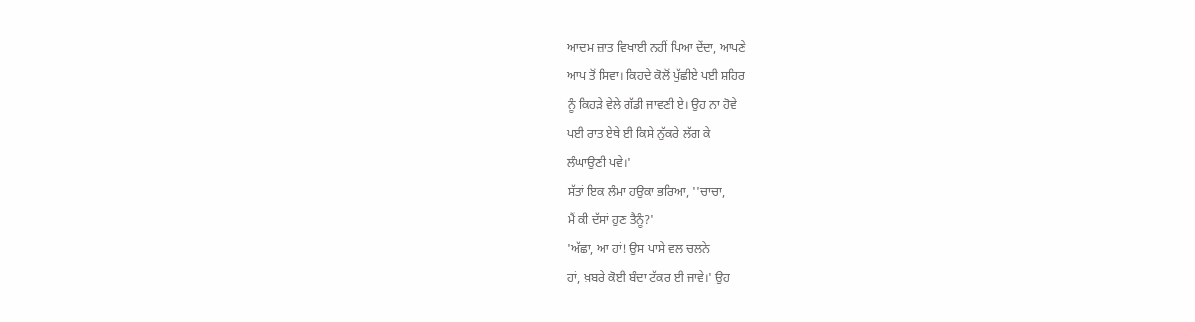ਆਦਮ ਜ਼ਾਤ ਵਿਖਾਈ ਨਹੀਂ ਪਿਆ ਦੇਂਦਾ, ਆਪਣੇ
ਆਪ ਤੋਂ ਸਿਵਾ। ਕਿਹਦੇ ਕੋਲੋਂ ਪੁੱਛੀਏ ਪਈ ਸ਼ਹਿਰ
ਨੂੰ ਕਿਹੜੇ ਵੇਲੇ ਗੱਡੀ ਜਾਵਣੀ ਏ। ਉਹ ਨਾ ਹੋਵੇ
ਪਈ ਰਾਤ ਏਥੇ ਈ ਕਿਸੇ ਨੁੱਕਰੇ ਲੱਗ ਕੇ
ਲੰਘਾਉਣੀ ਪਵੇ।'
ਸੱਤਾਂ ਇਕ ਲੰਮਾ ਹਉਕਾ ਭਰਿਆ, ''ਚਾਚਾ,
ਮੈਂ ਕੀ ਦੱਸਾਂ ਹੁਣ ਤੈਨੂੰ?'
'ਅੱਛਾ, ਆ ਹਾਂ! ਉਸ ਪਾਸੇ ਵਲ ਚਲਨੇ
ਹਾਂ, ਖ਼ਬਰੇ ਕੋਈ ਬੰਦਾ ਟੱਕਰ ਈ ਜਾਵੇ।' ਉਹ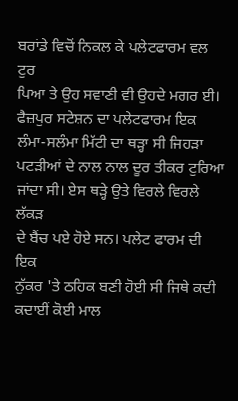ਬਰਾਂਡੇ ਵਿਚੋਂ ਨਿਕਲ ਕੇ ਪਲੇਟਫਾਰਮ ਵਲ ਟੁਰ
ਪਿਆ ਤੇ ਉਹ ਸਵਾਣੀ ਵੀ ਉਹਦੇ ਮਗਰ ਈ।
ਫੈਜ਼ਪੁਰ ਸਟੇਸ਼ਨ ਦਾ ਪਲੇਟਫਾਰਮ ਇਕ
ਲੰਮਾ-ਸਲੰਮਾ ਮਿੱਟੀ ਦਾ ਥੜ੍ਹਾ ਸੀ ਜਿਹੜਾ
ਪਟੜੀਆਂ ਦੇ ਨਾਲ ਨਾਲ ਦੂਰ ਤੀਕਰ ਟੁਰਿਆ
ਜਾਂਦਾ ਸੀ। ਏਸ ਥੜ੍ਹੇ ਉਤੇ ਵਿਰਲੇ ਵਿਰਲੇ ਲੱਕੜ
ਦੇ ਬੈਂਚ ਪਏ ਹੋਏ ਸਨ। ਪਲੇਟ ਫਾਰਮ ਦੀ ਇਕ
ਨੁੱਕਰ 'ਤੇ ਠਹਿਕ ਬਣੀ ਹੋਈ ਸੀ ਜਿਥੇ ਕਦੀ
ਕਦਾਈਂ ਕੋਈ ਮਾਲ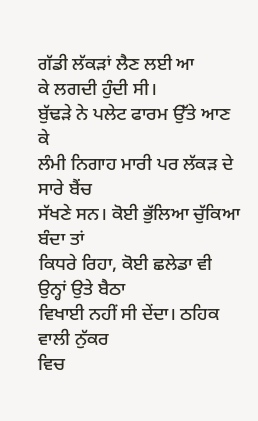ਗੱਡੀ ਲੱਕੜਾਂ ਲੈਣ ਲਈ ਆ
ਕੇ ਲਗਦੀ ਹੁੰਦੀ ਸੀ।
ਬੁੱਢੜੇ ਨੇ ਪਲੇਟ ਫਾਰਮ ਉੱਤੇ ਆਣ ਕੇ
ਲੰਮੀ ਨਿਗਾਹ ਮਾਰੀ ਪਰ ਲੱਕੜ ਦੇ ਸਾਰੇ ਬੈਂਚ
ਸੱਖਣੇ ਸਨ। ਕੋਈ ਭੁੱਲਿਆ ਚੁੱਕਿਆ ਬੰਦਾ ਤਾਂ
ਕਿਧਰੇ ਰਿਹਾ, ਕੋਈ ਛਲੇਡਾ ਵੀ ਉਨ੍ਹਾਂ ਉਤੇ ਬੈਠਾ
ਵਿਖਾਈ ਨਹੀਂ ਸੀ ਦੇਂਦਾ। ਠਹਿਕ ਵਾਲੀ ਨੁੱਕਰ
ਵਿਚ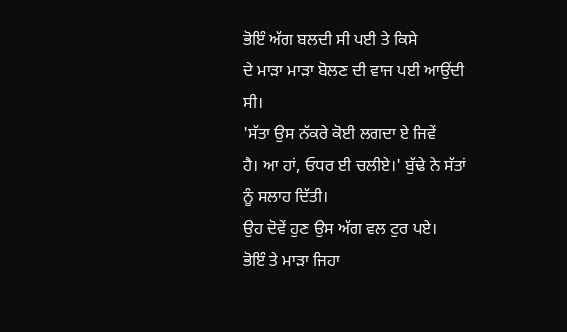ਭੋਇੰ ਅੱਗ ਬਲਦੀ ਸੀ ਪਈ ਤੇ ਕਿਸੇ
ਦੇ ਮਾੜਾ ਮਾੜਾ ਬੋਲਣ ਦੀ ਵਾਜ ਪਈ ਆਉਂਦੀ
ਸੀ।
'ਸੱਤਾ ਉਸ ਨੱਕਰੇ ਕੋਈ ਲਗਦਾ ਏ ਜਿਵੇਂ
ਹੈ। ਆ ਹਾਂ, ਓਧਰ ਈ ਚਲੀਏ।' ਬੁੱਢੇ ਨੇ ਸੱਤਾਂ
ਨੂੰ ਸਲਾਹ ਦਿੱਤੀ।
ਉਹ ਦੋਵੇਂ ਹੁਣ ਉਸ ਅੱਗ ਵਲ ਟੁਰ ਪਏ।
ਭੋਇੰ ਤੇ ਮਾੜਾ ਜਿਹਾ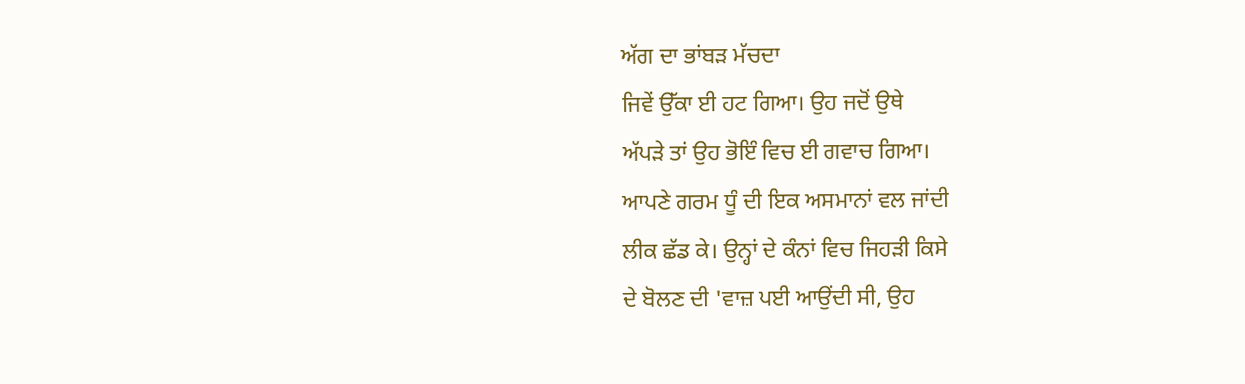ਅੱਗ ਦਾ ਭਾਂਬੜ ਮੱਚਦਾ
ਜਿਵੇਂ ਉੱਕਾ ਈ ਹਟ ਗਿਆ। ਉਹ ਜਦੋਂ ਉਥੇ
ਅੱਪੜੇ ਤਾਂ ਉਹ ਭੋਇੰ ਵਿਚ ਈ ਗਵਾਚ ਗਿਆ।
ਆਪਣੇ ਗਰਮ ਧੂੰ ਦੀ ਇਕ ਅਸਮਾਨਾਂ ਵਲ ਜਾਂਦੀ
ਲੀਕ ਛੱਡ ਕੇ। ਉਨ੍ਹਾਂ ਦੇ ਕੰਨਾਂ ਵਿਚ ਜਿਹੜੀ ਕਿਸੇ
ਦੇ ਬੋਲਣ ਦੀ 'ਵਾਜ਼ ਪਈ ਆਉਂਦੀ ਸੀ, ਉਹ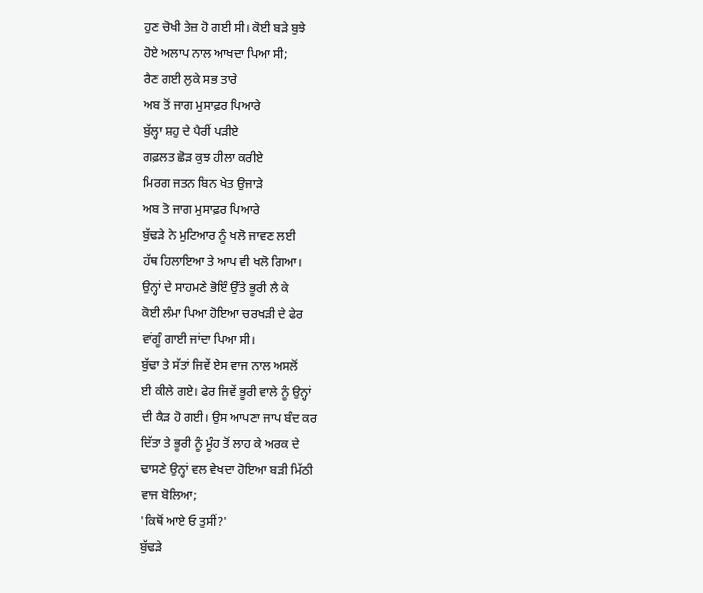ਹੁਣ ਚੋਖੀ ਤੇਜ਼ ਹੋ ਗਈ ਸੀ। ਕੋਈ ਬੜੇ ਬੁਝੇ
ਹੋਏ ਅਲਾਪ ਨਾਲ ਆਖਦਾ ਪਿਆ ਸੀ;
ਰੈਣ ਗਈ ਲੁਕੇ ਸਭ ਤਾਰੇ
ਅਬ ਤੋਂ ਜਾਗ ਮੁਸਾਫ਼ਰ ਪਿਆਰੇ
ਬੁੱਲ੍ਹਾ ਸ਼ਹੁ ਦੇ ਪੈਰੀਂ ਪੜੀਏ
ਗਫ਼ਲਤ ਛੋੜ ਕੁਝ ਹੀਲਾ ਕਰੀਏ
ਮਿਰਗ ਜਤਨ ਬਿਨ ਖੇਤ ਉਜਾੜੇ
ਅਬ ਤੋ ਜਾਗ ਮੁਸਾਫ਼ਰ ਪਿਆਰੇ
ਬੁੱਢੜੇ ਨੇ ਮੁਟਿਆਰ ਨੂੰ ਖਲੋ ਜਾਵਣ ਲਈ
ਹੱਥ ਹਿਲਾਇਆ ਤੇ ਆਪ ਵੀ ਖਲੋ ਗਿਆ।
ਉਨ੍ਹਾਂ ਦੇ ਸਾਹਮਣੇ ਭੋਇੰ ਉੱਤੇ ਭੂਰੀ ਲੈ ਕੇ
ਕੋਈ ਲੰਮਾ ਪਿਆ ਹੋਇਆ ਚਰਖੜੀ ਦੇ ਫੇਰ
ਵਾਂਗੂੰ ਗਾਈ ਜਾਂਦਾ ਪਿਆ ਸੀ।
ਬੁੱਢਾ ਤੇ ਸੱਤਾਂ ਜਿਵੇਂ ਏਸ ਵਾਜ ਨਾਲ ਅਸਲੋਂ
ਈ ਕੀਲੇ ਗਏ। ਫੇਰ ਜਿਵੇਂ ਭੂਰੀ ਵਾਲੇ ਨੂੰ ਉਨ੍ਹਾਂ
ਦੀ ਕੈੜ ਹੋ ਗਈ। ਉਸ ਆਪਣਾ ਜਾਪ ਬੰਦ ਕਰ
ਦਿੱਤਾ ਤੇ ਭੂਰੀ ਨੂੰ ਮੂੰਹ ਤੋਂ ਲਾਹ ਕੇ ਅਰਕ ਦੇ
ਢਾਸਣੇ ਉਨ੍ਹਾਂ ਵਲ ਵੇਖਦਾ ਹੋਇਆ ਬੜੀ ਮਿੱਠੀ
ਵਾਜ ਬੋਲਿਆ;
'ਕਿਥੋਂ ਆਏ ਓ ਤੁਸੀਂ?'
ਬੁੱਢੜੇ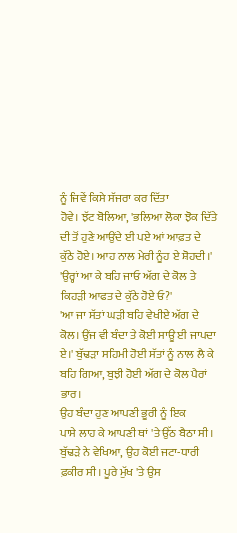ਨੂੰ ਜਿਵੇਂ ਕਿਸੇ ਸੱਜਰਾ ਕਰ ਦਿੱਤਾ
ਹੋਵੇ। ਝੱਟ ਬੋਲਿਆ, 'ਭਲਿਆ ਲੋਕਾ ਝੋਕ ਦਿੱਤੇ
ਦੀ ਤੋਂ ਹੁਣੇ ਆਉਂਦੇ ਈ ਪਏ ਆਂ ਆਫ਼ਤ ਦੇ
ਕੁੱਠੇ ਹੋਏ। ਆਹ ਨਾਲ ਮੇਰੀ ਨੂੰਹ ਏ ਸ਼ੋਹਦੀ।'
'ਉਰ੍ਹਾਂ ਆ ਕੇ ਬਹਿ ਜਾਓ ਅੱਗ ਦੇ ਕੋਲ ਤੇ
ਕਿਹੜੀ ਆਫਤ ਦੇ ਕੁੱਠੇ ਹੋਏ ਓ?'
'ਆ ਜਾ ਸੱਤਾਂ ਘੜੀ ਬਹਿ ਵੇਖੀਏ ਅੱਗ ਦੇ
ਕੋਲ। ਉਂਜ ਵੀ ਬੰਦਾ ਤੇ ਕੋਈ ਸਾਊ ਈ ਜਾਪਦਾ
ਏ।' ਬੁੱਢੜਾ ਸਹਿਮੀ ਹੋਈ ਸੱਤਾਂ ਨੂੰ ਨਾਲ ਲੈ ਕੇ
ਬਹਿ ਗਿਆ, ਬੁਝੀ ਹੋਈ ਅੱਗ ਦੇ ਕੋਲ ਪੈਰਾਂ
ਭਾਰ।
ਉਹ ਬੰਦਾ ਹੁਣ ਆਪਣੀ ਭੂਰੀ ਨੂੰ ਇਕ
ਪਾਸੇ ਲਾਹ ਕੇ ਆਪਣੀ ਥਾਂ 'ਤੇ ਉੱਠ ਬੈਠਾ ਸੀ।
ਬੁੱਢੜੇ ਨੇ ਵੇਖਿਆ, ਉਹ ਕੋਈ ਜਟਾ-ਧਾਰੀ
ਫ਼ਕੀਰ ਸੀ। ਪੂਰੇ ਮੁੱਖ 'ਤੇ ਉਸ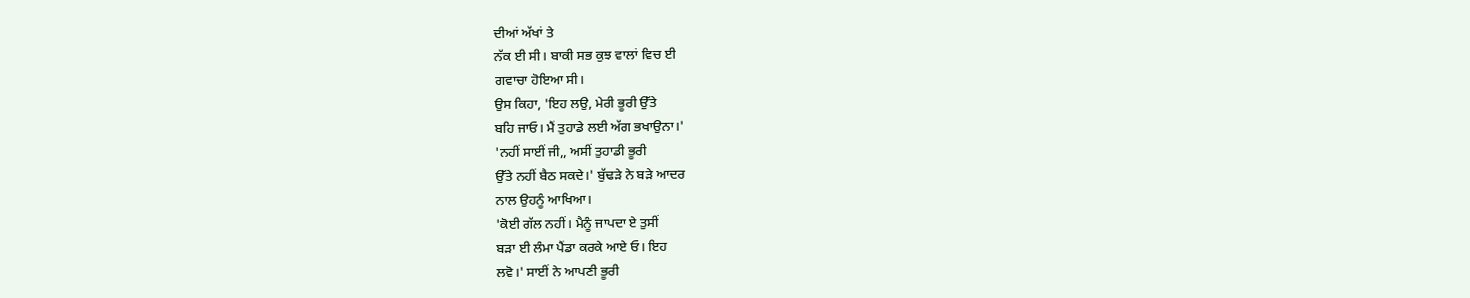ਦੀਆਂ ਅੱਖਾਂ ਤੇ
ਨੱਕ ਈ ਸੀ। ਬਾਕੀ ਸਭ ਕੁਝ ਵਾਲਾਂ ਵਿਚ ਈ
ਗਵਾਚਾ ਹੋਇਆ ਸੀ।
ਉਸ ਕਿਹਾ, 'ਇਹ ਲਉ, ਮੇਰੀ ਭੂਰੀ ਉੱਤੇ
ਬਹਿ ਜਾਓ। ਮੈਂ ਤੁਹਾਡੇ ਲਈ ਅੱਗ ਭਖਾਉਨਾ।'
'ਨਹੀਂ ਸਾਈਂ ਜੀ,, ਅਸੀਂ ਤੁਹਾਡੀ ਭੂਰੀ
ਉੱਤੇ ਨਹੀਂ ਬੈਠ ਸਕਦੇ।' ਬੁੱਢੜੇ ਨੇ ਬੜੇ ਆਦਰ
ਨਾਲ ਉਹਨੂੰ ਆਖਿਆ।
'ਕੋਈ ਗੱਲ ਨਹੀਂ। ਮੈਨੂੰ ਜਾਪਦਾ ਏ ਤੁਸੀਂ
ਬੜਾ ਈ ਲੰਮਾ ਪੈਂਡਾ ਕਰਕੇ ਆਏ ਓ। ਇਹ
ਲਵੋ।' ਸਾਈਂ ਨੇ ਆਪਣੀ ਭੂਰੀ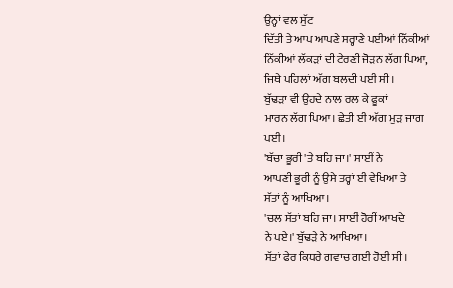ਉਨ੍ਹਾਂ ਵਲ ਸੁੱਟ
ਦਿੱਤੀ ਤੇ ਆਪ ਆਪਣੇ ਸਰ੍ਹਾਣੇ ਪਈਆਂ ਨਿੱਕੀਆਂ
ਨਿੱਕੀਆਂ ਲੱਕੜਾਂ ਦੀ ਟੇਰਣੀ ਜੋੜਨ ਲੱਗ ਪਿਆ,
ਜਿਥੇ ਪਹਿਲਾਂ ਅੱਗ ਬਲਦੀ ਪਈ ਸੀ।
ਬੁੱਢੜਾ ਵੀ ਉਹਦੇ ਨਾਲ ਰਲ ਕੇ ਫੂਕਾਂ
ਮਾਰਨ ਲੱਗ ਪਿਆ। ਛੇਤੀ ਈ ਅੱਗ ਮੁੜ ਜਾਗ
ਪਈ।
'ਬੱਚਾ ਭੂਰੀ 'ਤੇ ਬਹਿ ਜਾ।' ਸਾਈਂ ਨੇ
ਆਪਣੀ ਭੂਰੀ ਨੂੰ ਉਸੇ ਤਰ੍ਹਾਂ ਈ ਵੇਖਿਆ ਤੇ
ਸੱਤਾਂ ਨੂੰ ਆਖਿਆ।
'ਚਲ ਸੱਤਾਂ ਬਹਿ ਜਾ। ਸਾਈਂ ਹੋਰੀਂ ਆਖਦੇ
ਨੇ ਪਏ।' ਬੁੱਢੜੇ ਨੇ ਆਖਿਆ।
ਸੱਤਾਂ ਫੇਰ ਕਿਧਰੇ ਗਵਾਚ ਗਈ ਹੋਈ ਸੀ।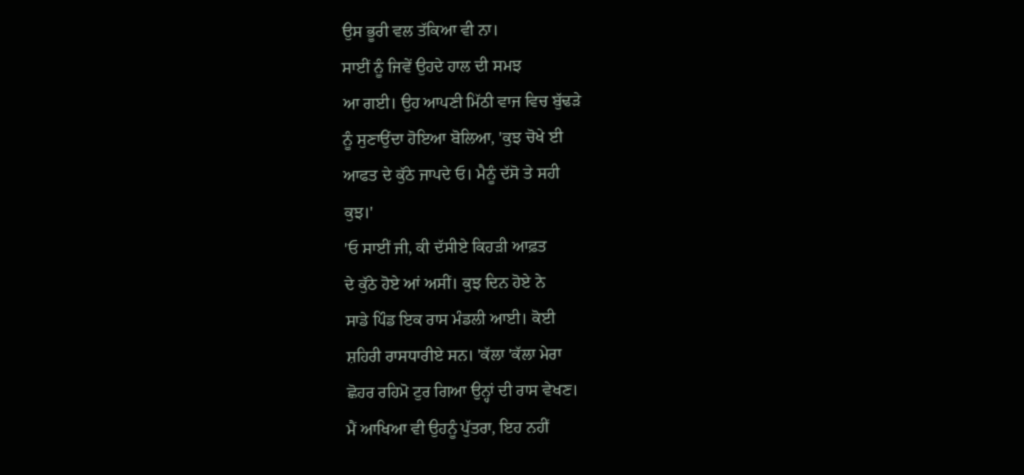ਉਸ ਭੂਰੀ ਵਲ ਤੱਕਿਆ ਵੀ ਨਾ।
ਸਾਈਂ ਨੂੰ ਜਿਵੇਂ ਉਹਦੇ ਹਾਲ ਦੀ ਸਮਝ
ਆ ਗਈ। ਉਹ ਆਪਣੀ ਮਿੱਠੀ ਵਾਜ ਵਿਚ ਬੁੱਢੜੇ
ਨੂੰ ਸੁਣਾਉਂਦਾ ਹੋਇਆ ਬੋਲਿਆ, 'ਕੁਝ ਚੋਖੇ ਈ
ਆਫਤ ਦੇ ਕੁੱਠੇ ਜਾਪਦੇ ਓ। ਮੈਨੂੰ ਦੱਸੋ ਤੇ ਸਹੀ
ਕੁਝ।'
'ਓ ਸਾਈਂ ਜੀ, ਕੀ ਦੱਸੀਏ ਕਿਹੜੀ ਆਫ਼ਤ
ਦੇ ਕੁੱਠੇ ਹੋਏ ਆਂ ਅਸੀਂ। ਕੁਝ ਦਿਨ ਹੋਏ ਨੇ
ਸਾਡੇ ਪਿੰਡ ਇਕ ਰਾਸ ਮੰਡਲੀ ਆਈ। ਕੋਈ
ਸ਼ਹਿਰੀ ਰਾਸਧਾਰੀਏ ਸਨ। 'ਕੱਲਾ 'ਕੱਲਾ ਮੇਰਾ
ਛੋਹਰ ਰਹਿਮੋ ਟੁਰ ਗਿਆ ਉਨ੍ਹਾਂ ਦੀ ਰਾਸ ਵੇਖਣ।
ਮੈਂ ਆਖਿਆ ਵੀ ਉਹਨੂੰ ਪੁੱਤਰਾ, ਇਹ ਨਹੀਂ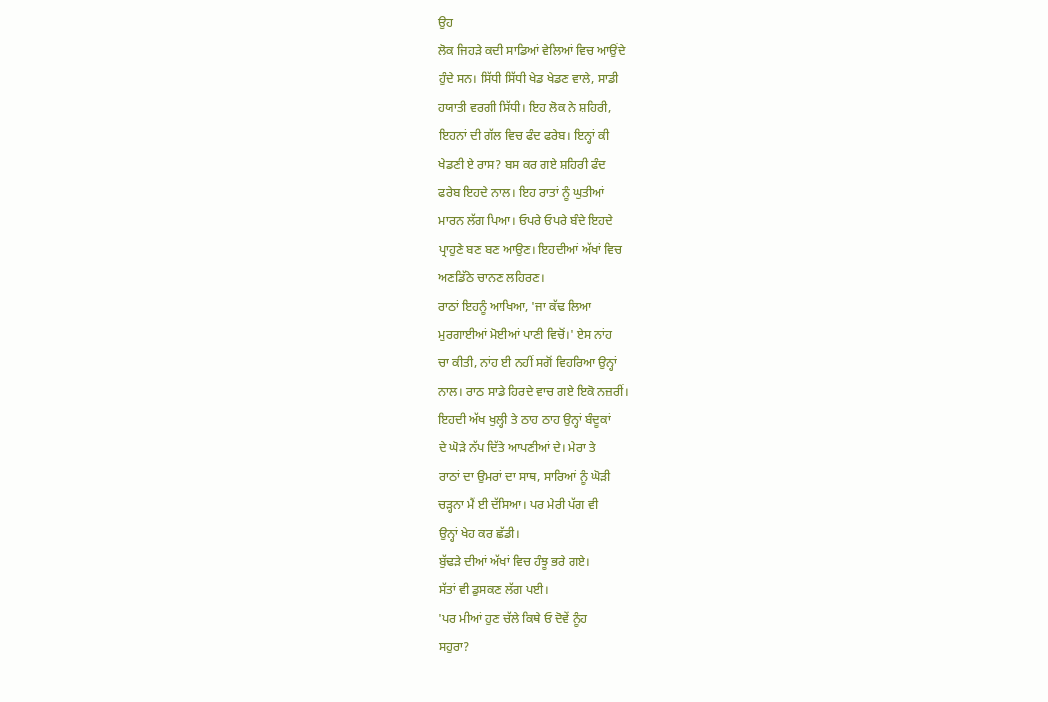ਉਹ
ਲੋਕ ਜਿਹੜੇ ਕਦੀ ਸਾਡਿਆਂ ਵੇਲਿਆਂ ਵਿਚ ਆਉਂਦੇ
ਹੁੰਦੇ ਸਨ। ਸਿੱਧੀ ਸਿੱਧੀ ਖੇਡ ਖੇਡਣ ਵਾਲੇ, ਸਾਡੀ
ਹਯਾਤੀ ਵਰਗੀ ਸਿੱਧੀ। ਇਹ ਲੋਕ ਨੇ ਸ਼ਹਿਰੀ,
ਇਹਨਾਂ ਦੀ ਗੱਲ ਵਿਚ ਫੰਦ ਫਰੇਬ। ਇਨ੍ਹਾਂ ਕੀ
ਖੇਡਣੀ ਏ ਰਾਸ? ਬਸ ਕਰ ਗਏ ਸ਼ਹਿਰੀ ਫੰਦ
ਫਰੇਬ ਇਹਦੇ ਨਾਲ। ਇਹ ਰਾਤਾਂ ਨੂੰ ਘੁਤੀਆਂ
ਮਾਰਨ ਲੱਗ ਪਿਆ। ਓਪਰੇ ਓਪਰੇ ਬੰਦੇ ਇਹਦੇ
ਪ੍ਰਾਹੁਣੇ ਬਣ ਬਣ ਆਉਣ। ਇਹਦੀਆਂ ਅੱਖਾਂ ਵਿਚ
ਅਣਡਿੱਠੇ ਚਾਨਣ ਲਹਿਰਣ।
ਰਾਠਾਂ ਇਹਨੂੰ ਆਖਿਆ, 'ਜਾ ਕੱਢ ਲਿਆ
ਮੁਰਗਾਈਆਂ ਮੋਈਆਂ ਪਾਣੀ ਵਿਚੋਂ।' ਏਸ ਨਾਂਹ
ਚਾ ਕੀਤੀ, ਨਾਂਹ ਈ ਨਹੀਂ ਸਗੋਂ ਵਿਹਰਿਆ ਉਨ੍ਹਾਂ
ਨਾਲ। ਰਾਠ ਸਾਡੇ ਹਿਰਦੇ ਵਾਚ ਗਏ ਇਕੋ ਨਜ਼ਰੀਂ।
ਇਹਦੀ ਅੱਖ ਖੁਲ੍ਹੀ ਤੇ ਠਾਹ ਠਾਹ ਉਨ੍ਹਾਂ ਬੰਦੂਕਾਂ
ਦੇ ਘੋੜੇ ਨੱਪ ਦਿੱਤੇ ਆਪਣੀਆਂ ਦੇ। ਮੇਰਾ ਤੇ
ਰਾਠਾਂ ਦਾ ਉਮਰਾਂ ਦਾ ਸਾਥ, ਸਾਰਿਆਂ ਨੂੰ ਘੋੜੀ
ਚੜ੍ਹਨਾ ਮੈਂ ਈ ਦੱਸਿਆ। ਪਰ ਮੇਰੀ ਪੱਗ ਵੀ
ਉਨ੍ਹਾਂ ਖੇਹ ਕਰ ਛੱਡੀ।
ਬੁੱਢੜੇ ਦੀਆਂ ਅੱਖਾਂ ਵਿਚ ਹੰਝੂ ਭਰੇ ਗਏ।
ਸੱਤਾਂ ਵੀ ਡੁਸਕਣ ਲੱਗ ਪਈ।
'ਪਰ ਮੀਆਂ ਹੁਣ ਚੱਲੇ ਕਿਥੇ ਓ ਦੋਵੇਂ ਨੂੰਹ
ਸਹੁਰਾ?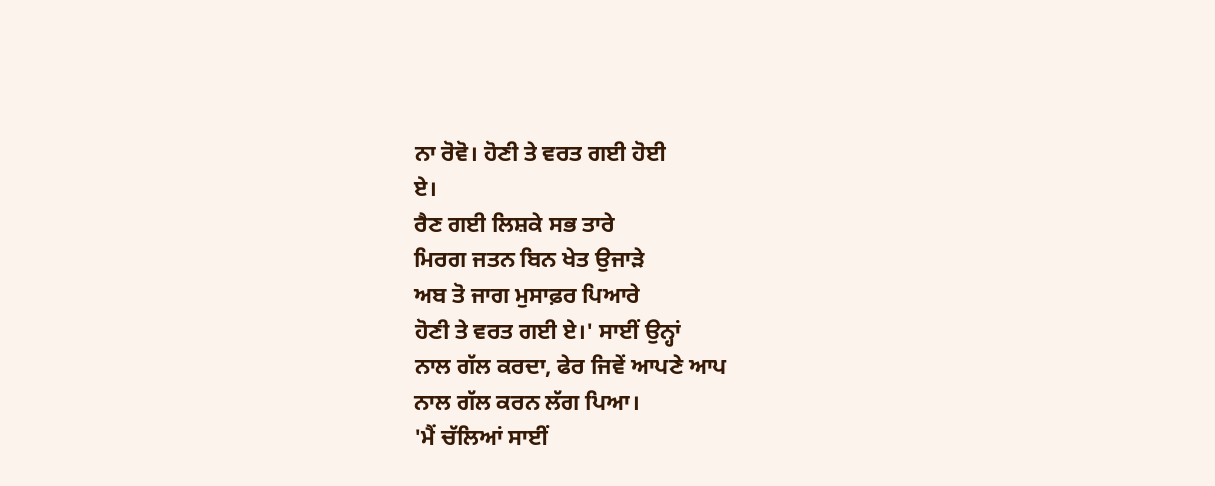ਨਾ ਰੋਵੋ। ਹੋਣੀ ਤੇ ਵਰਤ ਗਈ ਹੋਈ
ਏ।
ਰੈਣ ਗਈ ਲਿਸ਼ਕੇ ਸਭ ਤਾਰੇ
ਮਿਰਗ ਜਤਨ ਬਿਨ ਖੇਤ ਉਜਾੜੇ
ਅਬ ਤੋ ਜਾਗ ਮੁਸਾਫ਼ਰ ਪਿਆਰੇ
ਹੋਣੀ ਤੇ ਵਰਤ ਗਈ ਏ।' ਸਾਈਂ ਉਨ੍ਹਾਂ
ਨਾਲ ਗੱਲ ਕਰਦਾ, ਫੇਰ ਜਿਵੇਂ ਆਪਣੇ ਆਪ
ਨਾਲ ਗੱਲ ਕਰਨ ਲੱਗ ਪਿਆ।
'ਮੈਂ ਚੱਲਿਆਂ ਸਾਈਂ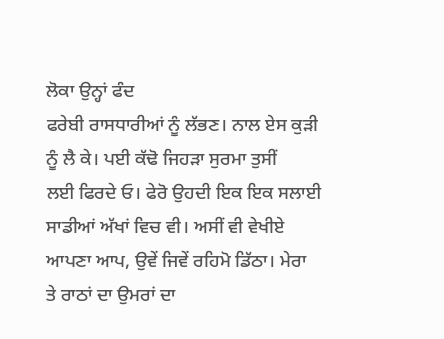ਲੋਕਾ ਉਨ੍ਹਾਂ ਫੰਦ
ਫਰੇਬੀ ਰਾਸਧਾਰੀਆਂ ਨੂੰ ਲੱਭਣ। ਨਾਲ ਏਸ ਕੁੜੀ
ਨੂੰ ਲੈ ਕੇ। ਪਈ ਕੱਢੋ ਜਿਹੜਾ ਸੁਰਮਾ ਤੁਸੀਂ
ਲਈ ਫਿਰਦੇ ਓ। ਫੇਰੋ ਉਹਦੀ ਇਕ ਇਕ ਸਲਾਈ
ਸਾਡੀਆਂ ਅੱਖਾਂ ਵਿਚ ਵੀ। ਅਸੀਂ ਵੀ ਵੇਖੀਏ
ਆਪਣਾ ਆਪ, ਉਵੇਂ ਜਿਵੇਂ ਰਹਿਮੋ ਡਿੱਠਾ। ਮੇਰਾ
ਤੇ ਰਾਠਾਂ ਦਾ ਉਮਰਾਂ ਦਾ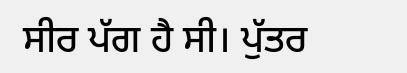ਸੀਰ ਪੱਗ ਹੈ ਸੀ। ਪੁੱਤਰ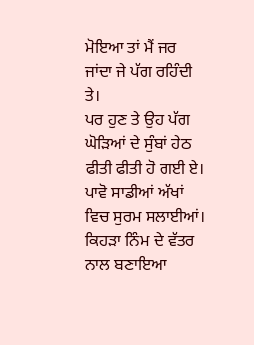ਮੋਇਆ ਤਾਂ ਮੈਂ ਜਰ ਜਾਂਦਾ ਜੇ ਪੱਗ ਰਹਿੰਦੀ ਤੇ।
ਪਰ ਹੁਣ ਤੇ ਉਹ ਪੱਗ ਘੋੜਿਆਂ ਦੇ ਸੁੰਬਾਂ ਹੇਠ
ਫੀਤੀ ਫੀਤੀ ਹੋ ਗਈ ਏ। ਪਾਵੋ ਸਾਡੀਆਂ ਅੱਖਾਂ
ਵਿਚ ਸੁਰਮ ਸਲਾਈਆਂ। ਕਿਹੜਾ ਨਿੰਮ ਦੇ ਵੱਤਰ
ਨਾਲ ਬਣਾਇਆ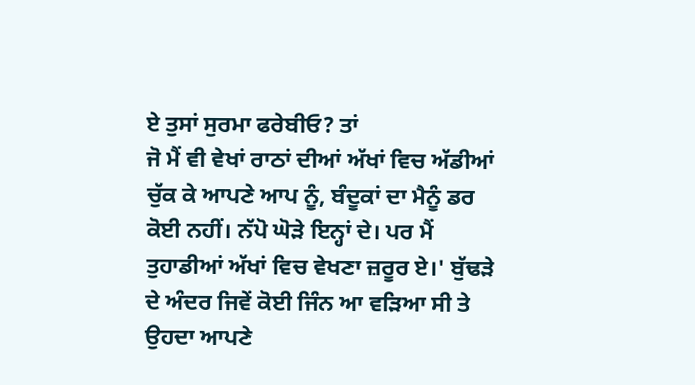ਏ ਤੁਸਾਂ ਸੁਰਮਾ ਫਰੇਬੀਓ? ਤਾਂ
ਜੋ ਮੈਂ ਵੀ ਵੇਖਾਂ ਰਾਠਾਂ ਦੀਆਂ ਅੱਖਾਂ ਵਿਚ ਅੱਡੀਆਂ
ਚੁੱਕ ਕੇ ਆਪਣੇ ਆਪ ਨੂੰ, ਬੰਦੂਕਾਂ ਦਾ ਮੈਨੂੰ ਡਰ
ਕੋਈ ਨਹੀਂ। ਨੱਪੋ ਘੋੜੇ ਇਨ੍ਹਾਂ ਦੇ। ਪਰ ਮੈਂ
ਤੁਹਾਡੀਆਂ ਅੱਖਾਂ ਵਿਚ ਵੇਖਣਾ ਜ਼ਰੂਰ ਏ।' ਬੁੱਢੜੇ
ਦੇ ਅੰਦਰ ਜਿਵੇਂ ਕੋਈ ਜਿੰਨ ਆ ਵੜਿਆ ਸੀ ਤੇ
ਉਹਦਾ ਆਪਣੇ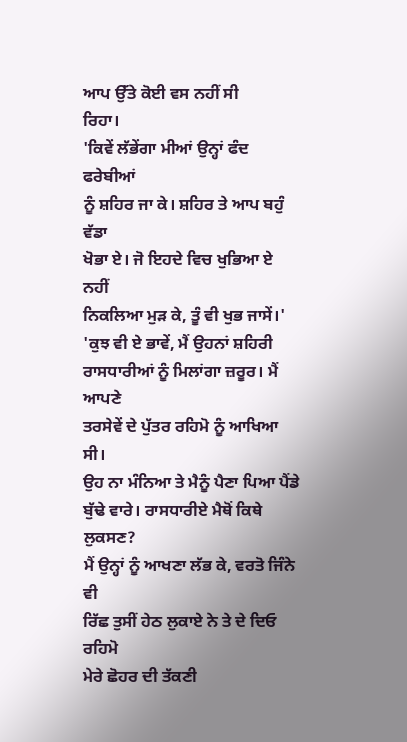ਆਪ ਉੱਤੇ ਕੋਈ ਵਸ ਨਹੀਂ ਸੀ
ਰਿਹਾ।
'ਕਿਵੇਂ ਲੱਭੇਂਗਾ ਮੀਆਂ ਉਨ੍ਹਾਂ ਫੰਦ ਫਰੇਬੀਆਂ
ਨੂੰ ਸ਼ਹਿਰ ਜਾ ਕੇ। ਸ਼ਹਿਰ ਤੇ ਆਪ ਬਹੁੰ ਵੱਡਾ
ਖੋਭਾ ਏ। ਜੋ ਇਹਦੇ ਵਿਚ ਖੁਭਿਆ ਏ ਨਹੀਂ
ਨਿਕਲਿਆ ਮੁੜ ਕੇ, ਤੂੰ ਵੀ ਖੁਭ ਜਾਸੇਂ।'
'ਕੁਝ ਵੀ ਏ ਭਾਵੇਂ, ਮੈਂ ਉਹਨਾਂ ਸ਼ਹਿਰੀ
ਰਾਸਧਾਰੀਆਂ ਨੂੰ ਮਿਲਾਂਗਾ ਜ਼ਰੂਰ। ਮੈਂ ਆਪਣੇ
ਤਰਸੇਵੇਂ ਦੇ ਪੁੱਤਰ ਰਹਿਮੋ ਨੂੰ ਆਖਿਆ ਸੀ।
ਉਹ ਨਾ ਮੰਨਿਆ ਤੇ ਮੈਨੂੰ ਪੈਣਾ ਪਿਆ ਪੈਂਡੇ
ਬੁੱਢੇ ਵਾਰੇ। ਰਾਸਧਾਰੀਏ ਮੈਥੋਂ ਕਿਥੇ ਲੁਕਸਣ?
ਮੈਂ ਉਨ੍ਹਾਂ ਨੂੰ ਆਖਣਾ ਲੱਭ ਕੇ, ਵਰਤੋ ਜਿੰਨੇ ਵੀ
ਰਿੱਛ ਤੁਸੀਂ ਹੇਠ ਲੁਕਾਏ ਨੇ ਤੇ ਦੇ ਦਿਓ ਰਹਿਮੋ
ਮੇਰੇ ਛੋਹਰ ਦੀ ਤੱਕਣੀ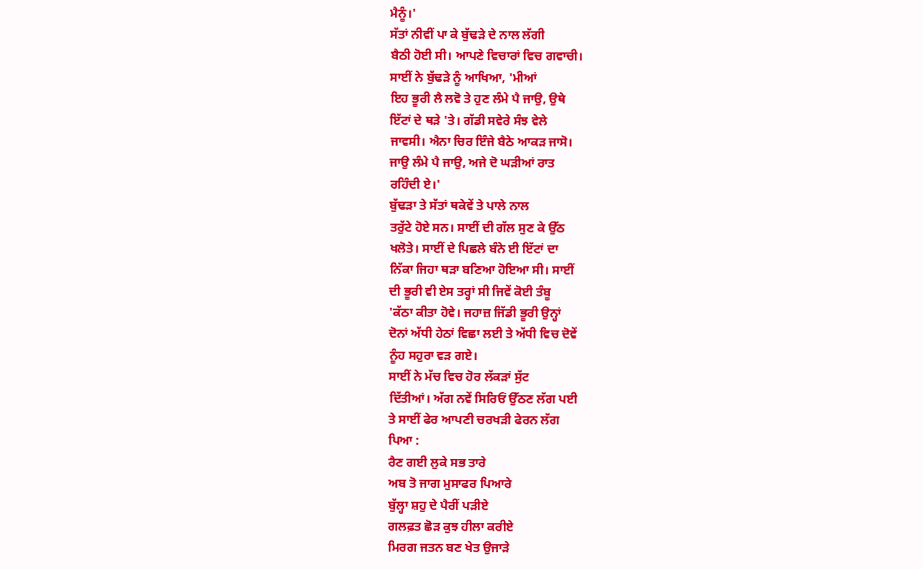ਮੈਨੂੰ।'
ਸੱਤਾਂ ਨੀਵੀਂ ਪਾ ਕੇ ਬੁੱਢੜੇ ਦੇ ਨਾਲ ਲੱਗੀ
ਬੈਠੀ ਹੋਈ ਸੀ। ਆਪਣੇ ਵਿਚਾਰਾਂ ਵਿਚ ਗਵਾਚੀ।
ਸਾਈਂ ਨੇ ਬੁੱਢੜੇ ਨੂੰ ਆਖਿਆ, 'ਮੀਆਂ
ਇਹ ਭੂਰੀ ਲੈ ਲਵੋ ਤੇ ਹੁਣ ਲੰਮੇ ਪੈ ਜਾਉ, ਉਥੇ
ਇੱਟਾਂ ਦੇ ਥੜੇ 'ਤੇ। ਗੱਡੀ ਸਵੇਰੇ ਸੰਝ ਵੇਲੇ
ਜਾਵਸੀ। ਐਨਾ ਚਿਰ ਇੰਜੇ ਬੈਠੇ ਆਕੜ ਜਾਸੋ।
ਜਾਉ ਲੰਮੇ ਪੈ ਜਾਉ, ਅਜੇ ਦੋ ਘੜੀਆਂ ਰਾਤ
ਰਹਿੰਦੀ ਏ।'
ਬੁੱਢੜਾ ਤੇ ਸੱਤਾਂ ਥਕੇਵੇਂ ਤੇ ਪਾਲੇ ਨਾਲ
ਤਰੁੱਟੇ ਹੋਏ ਸਨ। ਸਾਈਂ ਦੀ ਗੱਲ ਸੁਣ ਕੇ ਉੱਠ
ਖਲੋਤੇ। ਸਾਈਂ ਦੇ ਪਿਛਲੇ ਬੰਨੇ ਈ ਇੱਟਾਂ ਦਾ
ਨਿੱਕਾ ਜਿਹਾ ਥੜਾ ਬਣਿਆ ਹੋਇਆ ਸੀ। ਸਾਈਂ
ਦੀ ਭੂਰੀ ਵੀ ਏਸ ਤਰ੍ਹਾਂ ਸੀ ਜਿਵੇਂ ਕੋਈ ਤੰਬੂ
'ਕੱਠਾ ਕੀਤਾ ਹੋਵੇ। ਜਹਾਜ਼ ਜਿੱਡੀ ਭੂਰੀ ਉਨ੍ਹਾਂ
ਦੋਨਾਂ ਅੱਧੀ ਹੇਠਾਂ ਵਿਛਾ ਲਈ ਤੇ ਅੱਧੀ ਵਿਚ ਦੋਵੇਂ
ਨੂੰਹ ਸਹੁਰਾ ਵੜ ਗਏ।
ਸਾਈਂ ਨੇ ਮੱਚ ਵਿਚ ਹੋਰ ਲੱਕੜਾਂ ਸੁੱਟ
ਦਿੱਤੀਆਂ। ਅੱਗ ਨਵੇਂ ਸਿਰਿਓਂ ਉੱਠਣ ਲੱਗ ਪਈ
ਤੇ ਸਾਈਂ ਫੇਰ ਆਪਣੀ ਚਰਖੜੀ ਫੇਰਨ ਲੱਗ
ਪਿਆ :
ਰੈਣ ਗਈ ਲੁਕੇ ਸਭ ਤਾਰੇ
ਅਬ ਤੋ ਜਾਗ ਮੁਸਾਫਰ ਪਿਆਰੇ
ਬੁੱਲ੍ਹਾ ਸ਼ਹੁ ਦੇ ਪੈਰੀਂ ਪੜੀਏ
ਗਲਫ਼ਤ ਛੋੜ ਕੁਝ ਹੀਲਾ ਕਰੀਏ
ਮਿਰਗ ਜਤਨ ਬਣ ਖੇਤ ਉਜਾੜੇ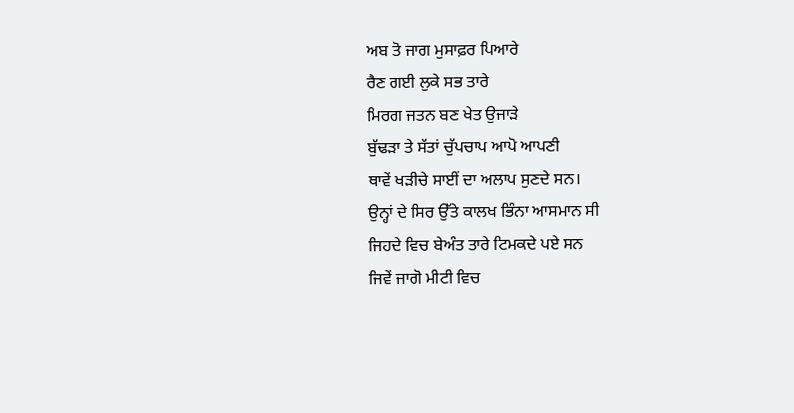ਅਬ ਤੋ ਜਾਗ ਮੁਸਾਫ਼ਰ ਪਿਆਰੇ
ਰੈਣ ਗਈ ਲੁਕੇ ਸਭ ਤਾਰੇ
ਮਿਰਗ ਜਤਨ ਬਣ ਖੇਤ ਉਜਾੜੇ
ਬੁੱਢੜਾ ਤੇ ਸੱਤਾਂ ਚੁੱਪਚਾਪ ਆਪੋ ਆਪਣੀ
ਥਾਵੇਂ ਖੜੀਚੇ ਸਾਈਂ ਦਾ ਅਲਾਪ ਸੁਣਦੇ ਸਨ।
ਉਨ੍ਹਾਂ ਦੇ ਸਿਰ ਉੱਤੇ ਕਾਲਖ ਭਿੰਨਾ ਆਸਮਾਨ ਸੀ
ਜਿਹਦੇ ਵਿਚ ਬੇਅੰਤ ਤਾਰੇ ਟਿਮਕਦੇ ਪਏ ਸਨ
ਜਿਵੇਂ ਜਾਗੋ ਮੀਟੀ ਵਿਚ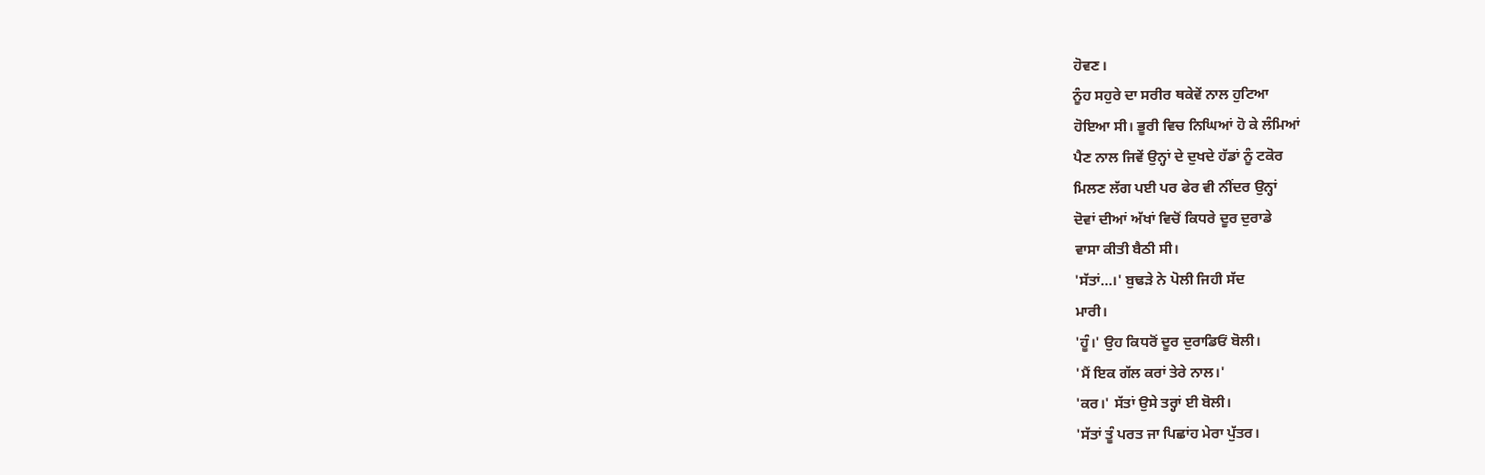ਹੋਵਣ।
ਨੂੰਹ ਸਹੁਰੇ ਦਾ ਸਰੀਰ ਥਕੇਵੇਂ ਨਾਲ ਹੁਟਿਆ
ਹੋਇਆ ਸੀ। ਭੂਰੀ ਵਿਚ ਨਿਘਿਆਂ ਹੋ ਕੇ ਲੰਮਿਆਂ
ਪੈਣ ਨਾਲ ਜਿਵੇਂ ਉਨ੍ਹਾਂ ਦੇ ਦੁਖਦੇ ਹੱਡਾਂ ਨੂੰ ਟਕੋਰ
ਮਿਲਣ ਲੱਗ ਪਈ ਪਰ ਫੇਰ ਵੀ ਨੀਂਦਰ ਉਨ੍ਹਾਂ
ਦੋਵਾਂ ਦੀਆਂ ਅੱਖਾਂ ਵਿਚੋਂ ਕਿਧਰੇ ਦੂਰ ਦੁਰਾਡੇ
ਵਾਸਾ ਕੀਤੀ ਬੈਠੀ ਸੀ।
'ਸੱਤਾਂ...।' ਬੁਢੜੇ ਨੇ ਪੋਲੀ ਜਿਹੀ ਸੱਦ
ਮਾਰੀ।
'ਹੂੰ।' ਉਹ ਕਿਧਰੋਂ ਦੂਰ ਦੁਰਾਡਿਓਂ ਬੋਲੀ।
'ਮੈਂ ਇਕ ਗੱਲ ਕਰਾਂ ਤੇਰੇ ਨਾਲ।'
'ਕਰ।' ਸੱਤਾਂ ਉਸੇ ਤਰ੍ਹਾਂ ਈ ਬੋਲੀ।
'ਸੱਤਾਂ ਤੂੰ ਪਰਤ ਜਾ ਪਿਛਾਂਹ ਮੇਰਾ ਪੁੱਤਰ।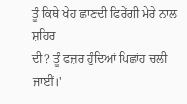ਤੂੰ ਕਿਥੇ ਖੇਹ ਛਾਣਦੀ ਫਿਰੇਂਗੀ ਮੇਰੇ ਨਾਲ ਸ਼ਹਿਰ
ਦੀ? ਤੂੰ ਫਜ਼ਰ ਹੁੰਦਿਆਂ ਪਿਛਾਂਹ ਚਲੀ ਜਾਈਂ।'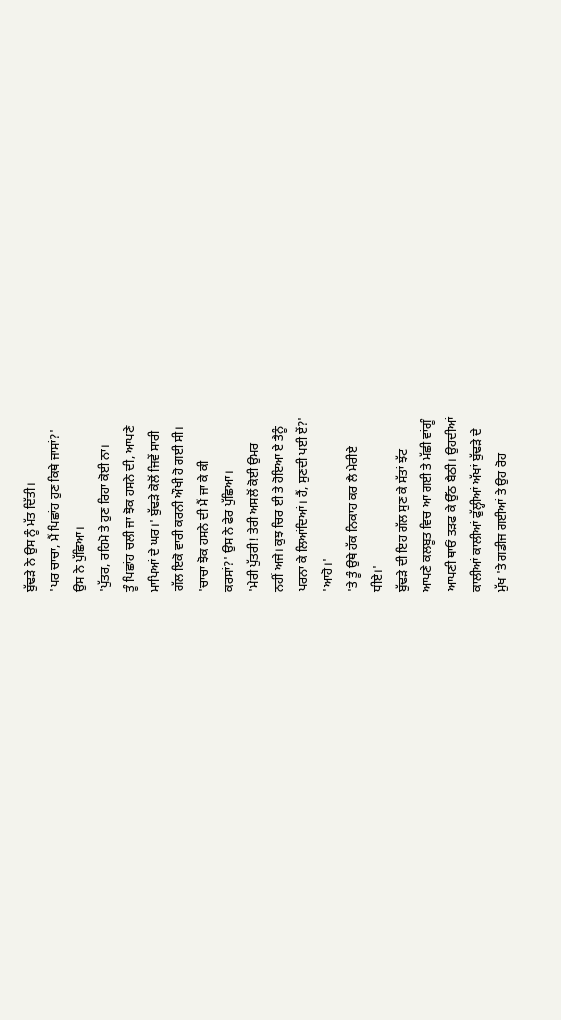ਬੁੱਢੜੇ ਨੇ ਉਸ ਨੂੰ ਮੱਤ ਦਿੱਤੀ।
'ਪਰ ਚਾਚਾ, ਮੈਂ ਪਿਛਾਂਹ ਹੁਣ ਕਿਥੇ ਜਾਸਾਂ?'
ਉਸ ਨੇ ਪੁੱਛਿਆ।
'ਪੁੱਤਰ, ਰਹਿਮੋ ਤੇ ਹੁਣ ਰਿਹਾ ਕੋਈ ਨਾ।
ਤੂੰ ਪਿਛਾਂਹ ਚਲੀ ਜਾ ਝੋਕ ਹਸਨੇ ਦੀ, ਆਪਣੇ
ਮਾਪਿਆਂ ਦੇ ਘਰ।' ਬੁੱਢੜੇ ਕੋਲੋਂ ਜਿਵੇਂ ਸਾਰੀ
ਗੱਲ ਇਕੋ ਵਾਰੀ ਕਰਨੀ ਔਖੀ ਹੋ ਗਈ ਸੀ।
'ਚਾਚਾ ਝੋਕ ਹਸਨੇ ਦੀ ਮੈਂ ਜਾ ਕੇ ਕੀ
ਕਰਸਾਂ?' ਉਸ ਨੇ ਫੇਰ ਪੁੱਛਿਆ।
'ਮੇਰੀ ਪੁੱਤਰੀ! ਤੇਰੀ ਅਸਲੋਂ ਕੋਈ ਉਮਰ
ਨਹੀਂ ਅਜੇ। ਕੁਝ ਚਿਰ ਈ ਤੇ ਹੋਇਆ ਏ ਤੈਨੂੰ
ਪਰਨਾ ਕੇ ਲਿਆਂਦਿਆਂ। ਹੈਂ, ਸੁਣਦੀ ਪਈ ਏਂ?'
'ਆਹੋ।'
'ਤੇ ਤੂੰ ਉਥੇ ਹੱਕ ਨਿਕਾਹ ਕਰ ਲੈ ਮੇਰੀਏ
ਧੀਏ।'
ਬੁੱਢੜੇ ਦੀ ਇਹ ਗੱਲ ਸੁਣ ਕੇ ਸੱਤਾਂ ਝੱਟ
ਆਪਣੇ ਕਲਬੂਤ ਵਿਚ ਆ ਗਈ ਤੇ ਮੱਛੀ ਵਾਂਗੂੰ
ਆਪਣੀ ਥਾਓਂ ਤੜਫ ਕੇ ਉੱਠ ਬੈਠੀ। ਉਹਦੀਆਂ
ਕਾਲੀਆਂ ਕਾਲੀਆਂ ਫੁੱਲ੍ਹੀਆਂ ਅੱਖਾਂ ਬੁੱਢੜੇ ਦੇ
ਮੁੱਖ 'ਤੇ ਗਡੀਜ ਗਈਆਂ ਤੇ ਉਹ ਰੋਹ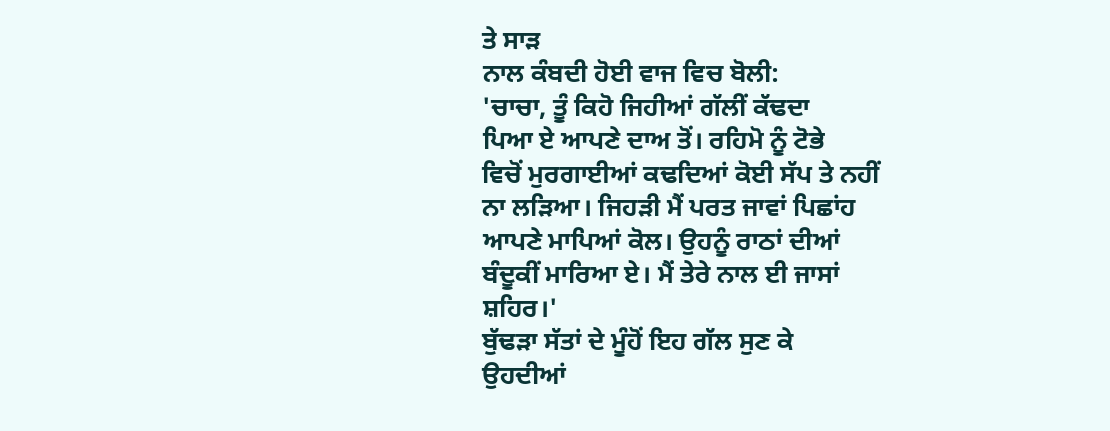ਤੇ ਸਾੜ
ਨਾਲ ਕੰਬਦੀ ਹੋਈ ਵਾਜ ਵਿਚ ਬੋਲੀ:
'ਚਾਚਾ, ਤੂੰ ਕਿਹੋ ਜਿਹੀਆਂ ਗੱਲੀਂ ਕੱਢਦਾ
ਪਿਆ ਏ ਆਪਣੇ ਦਾਅ ਤੋਂ। ਰਹਿਮੋ ਨੂੰ ਟੋਭੇ
ਵਿਚੋਂ ਮੁਰਗਾਈਆਂ ਕਢਦਿਆਂ ਕੋਈ ਸੱਪ ਤੇ ਨਹੀਂ
ਨਾ ਲੜਿਆ। ਜਿਹੜੀ ਮੈਂ ਪਰਤ ਜਾਵਾਂ ਪਿਛਾਂਹ
ਆਪਣੇ ਮਾਪਿਆਂ ਕੋਲ। ਉਹਨੂੰ ਰਾਠਾਂ ਦੀਆਂ
ਬੰਦੂਕੀਂ ਮਾਰਿਆ ਏ। ਮੈਂ ਤੇਰੇ ਨਾਲ ਈ ਜਾਸਾਂ
ਸ਼ਹਿਰ।'
ਬੁੱਢੜਾ ਸੱਤਾਂ ਦੇ ਮੂੰਹੋਂ ਇਹ ਗੱਲ ਸੁਣ ਕੇ
ਉਹਦੀਆਂ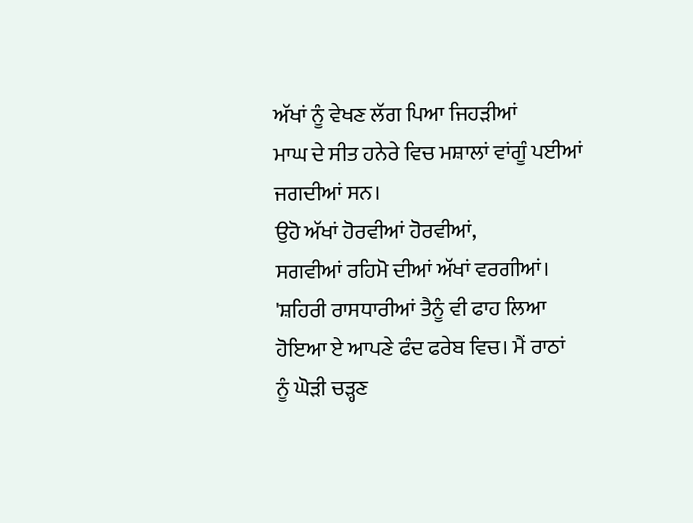ਅੱਖਾਂ ਨੂੰ ਵੇਖਣ ਲੱਗ ਪਿਆ ਜਿਹੜੀਆਂ
ਮਾਘ ਦੇ ਸੀਤ ਹਨੇਰੇ ਵਿਚ ਮਸ਼ਾਲਾਂ ਵਾਂਗੂੰ ਪਈਆਂ
ਜਗਦੀਆਂ ਸਨ।
ਉਹੋ ਅੱਖਾਂ ਹੋਰਵੀਆਂ ਹੋਰਵੀਆਂ,
ਸਗਵੀਆਂ ਰਹਿਮੋ ਦੀਆਂ ਅੱਖਾਂ ਵਰਗੀਆਂ।
'ਸ਼ਹਿਰੀ ਰਾਸਧਾਰੀਆਂ ਤੈਨੂੰ ਵੀ ਫਾਹ ਲਿਆ
ਹੋਇਆ ਏ ਆਪਣੇ ਫੰਦ ਫਰੇਬ ਵਿਚ। ਮੈਂ ਰਾਠਾਂ
ਨੂੰ ਘੋੜੀ ਚੜ੍ਹਣ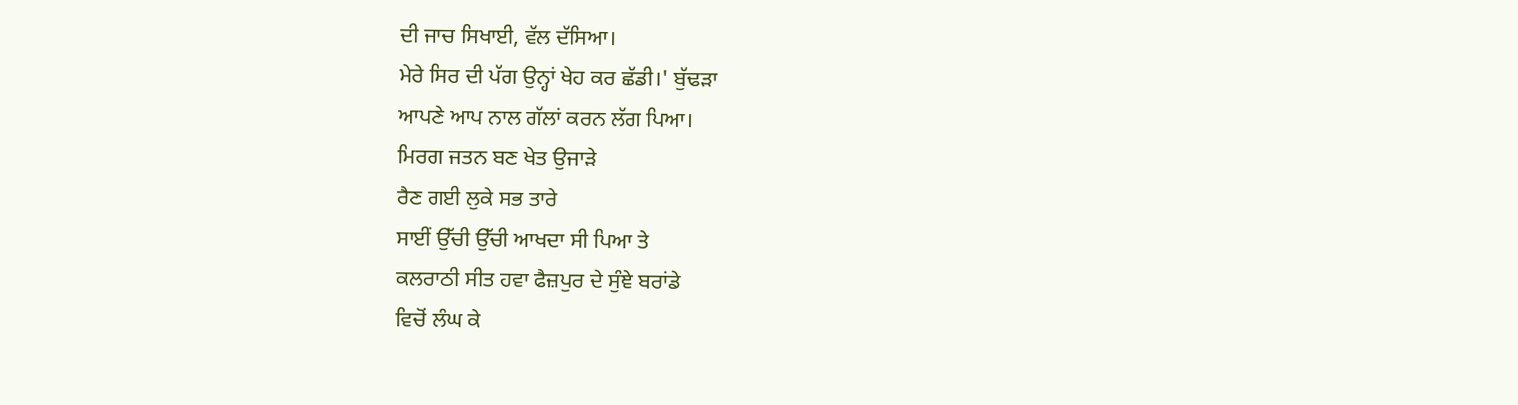ਦੀ ਜਾਚ ਸਿਖਾਈ, ਵੱਲ ਦੱਸਿਆ।
ਮੇਰੇ ਸਿਰ ਦੀ ਪੱਗ ਉਨ੍ਹਾਂ ਖੇਹ ਕਰ ਛੱਡੀ।' ਬੁੱਢੜਾ
ਆਪਣੇ ਆਪ ਨਾਲ ਗੱਲਾਂ ਕਰਨ ਲੱਗ ਪਿਆ।
ਮਿਰਗ ਜਤਨ ਬਣ ਖੇਤ ਉਜਾੜੇ
ਰੈਣ ਗਈ ਲੁਕੇ ਸਭ ਤਾਰੇ
ਸਾਈਂ ਉੱਚੀ ਉੱਚੀ ਆਖਦਾ ਸੀ ਪਿਆ ਤੇ
ਕਲਰਾਠੀ ਸੀਤ ਹਵਾ ਫੈਜ਼ਪੁਰ ਦੇ ਸੁੰਞੇ ਬਰਾਂਡੇ
ਵਿਚੋਂ ਲੰਘ ਕੇ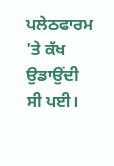ਪਲੇਠਫਾਰਮ 'ਤੇ ਕੱਖ ਉਡਾਉਂਦੀ
ਸੀ ਪਈ।